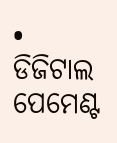• ଡିଜିଟାଲ ପେମେଣ୍ଟ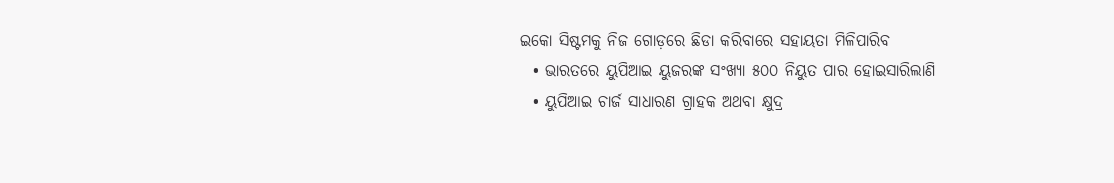ଇକୋ ସିଷ୍ଟମକୁ ନିଜ ଗୋଡ଼ରେ ଛିଡା କରିବାରେ ସହାୟତା ମିଳିପାରିବ
  • ଭାରତରେ ୟୁପିଆଇ ୟୁଜରଙ୍କ ସଂଖ୍ୟା ୫୦୦ ନିୟୁତ ପାର ହୋଇସାରିଲାଣି
  • ୟୁପିଆଇ ଚାର୍ଜ ସାଧାରଣ ଗ୍ରାହକ ଅଥବା କ୍ଷୁଦ୍ର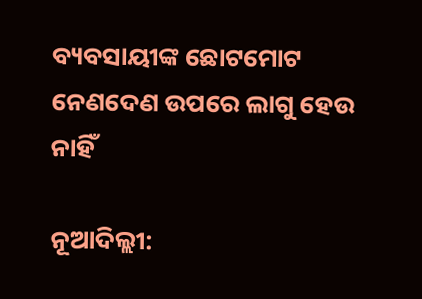ବ୍ୟବସାୟୀଙ୍କ ଛୋଟମୋଟ ନେଣଦେଣ ଉପରେ ଲାଗୁ ହେଉ ନାହିଁ

ନୂଆଦିଲ୍ଲୀ: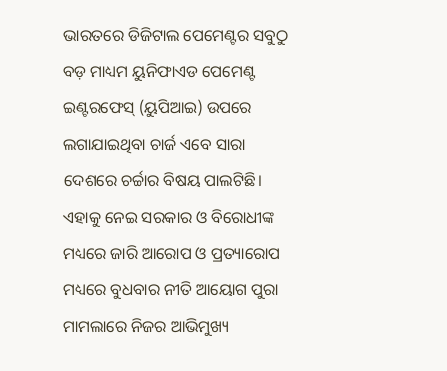ଭାରତରେ ଡିଜିଟାଲ ପେମେଣ୍ଟର ସବୁଠୁ ବଡ଼ ମାଧ୍ୟମ ୟୁନିଫାଏଡ ପେମେଣ୍ଟ ଇଣ୍ଟରଫେସ୍ (ୟୁପିଆଇ) ଉପରେ ଲଗାଯାଇଥିବା ଚାର୍ଜ ଏବେ ସାରା ଦେଶରେ ଚର୍ଚ୍ଚାର ବିଷୟ ପାଲଟିଛି। ଏହାକୁ ନେଇ ସରକାର ଓ ବିରୋଧୀଙ୍କ ମଧ୍ୟରେ ଜାରି ଆରୋପ ଓ ପ୍ରତ୍ୟାରୋପ ମଧ୍ୟରେ ବୁଧବାର ନୀତି ଆୟୋଗ ପୁରା ମାମଲାରେ ନିଜର ଆଭିମୁଖ୍ୟ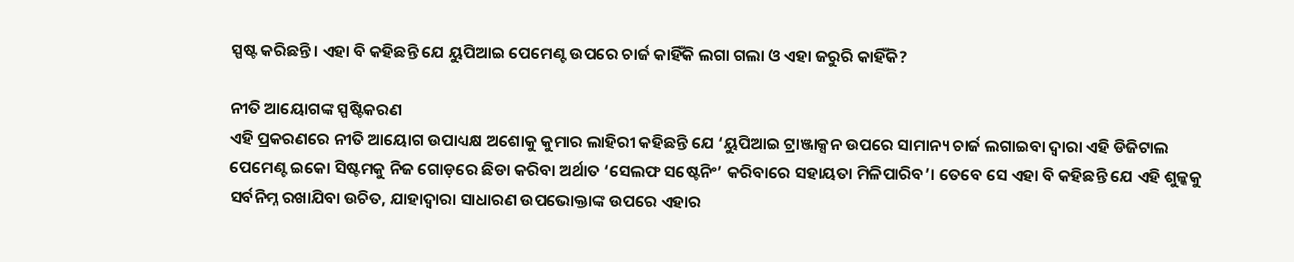ସ୍ପଷ୍ଟ କରିଛନ୍ତି। ଏହା ବି କହିଛନ୍ତି ଯେ ୟୁପିଆଇ ପେମେଣ୍ଟ ଉପରେ ଚାର୍ଜ କାହିଁକି ଲଗା ଗଲା ଓ ଏହା ଜରୁରି କାହିଁକି?

ନୀତି ଆୟୋଗଙ୍କ ସ୍ପଷ୍ଟିକରଣ
ଏହି ପ୍ରକରଣରେ ନୀତି ଆୟୋଗ ଉପାଧ୍ୟକ୍ଷ ଅଶୋକୁ କୁମାର ଲାହିରୀ କହିଛନ୍ତି ଯେ ‘ୟୁପିଆଇ ଟ୍ରାଞ୍ଜାକ୍ସନ ଉପରେ ସାମାନ୍ୟ ଚାର୍ଜ ଲଗାଇବା ଦ୍ୱାରା ଏହି ଡିଜିଟାଲ ପେମେଣ୍ଟ ଇକୋ ସିଷ୍ଟମକୁ ନିଜ ଗୋଡ଼ରେ ଛିଡା କରିବା ଅର୍ଥାତ ‘ସେଲଫ ସଷ୍ଟେନିଂ’ କରିବାରେ ସହାୟତା ମିଳିପାରିବ’। ତେବେ ସେ ଏହା ବି କହିଛନ୍ତି ଯେ ଏହି ଶୁଳ୍କକୁ ସର୍ବନିମ୍ନ ରଖାଯିବା ଉଚିତ, ଯାହାଦ୍ୱାରା ସାଧାରଣ ଉପଭୋକ୍ତାଙ୍କ ଉପରେ ଏହାର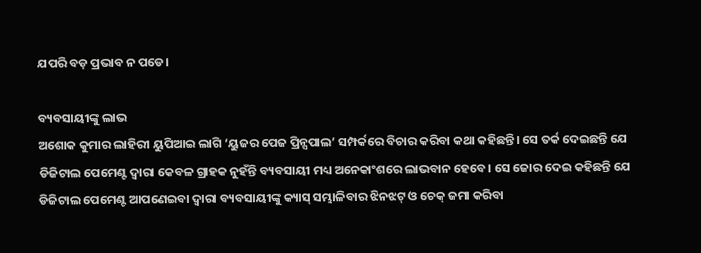ଯପରି ବଡ଼ ପ୍ରଭାବ ନ ପଡେ।

ବ୍ୟବସାୟୀଙ୍କୁ ଲାଭ
ଅଶୋକ କୁମାର ଲାହିରୀ ୟୁପିଆଇ ଲାଗି ‘ୟୁଜର ପେଜ ପ୍ରିନ୍ସପାଲ’ ସମ୍ପର୍କରେ ବିଚାର କରିବା କଥା କହିଛନ୍ତି। ସେ ତର୍କ ଦେଇଛନ୍ତି ଯେ ଡିଜିଟାଲ ପେମେଣ୍ଟ ଦ୍ୱାରା କେବଳ ଗ୍ରାହକ ନୁହଁନ୍ତି ବ୍ୟବସାୟୀ ମଧ୍ୟ ଅନେକାଂଶରେ ଲାଭବାନ ହେବେ। ସେ ଜୋର ଦେଇ କହିଛନ୍ତି ଯେ ଡିଜିଟାଲ ପେମେଣ୍ଟ ଆପଣେଇବା ଦ୍ୱାରା ବ୍ୟବସାୟୀଙ୍କୁ କ୍ୟାସ୍ ସମ୍ଭାଳିବାର ଝିନଝଟ୍ ଓ ଚେକ୍ ଜମା କରିବା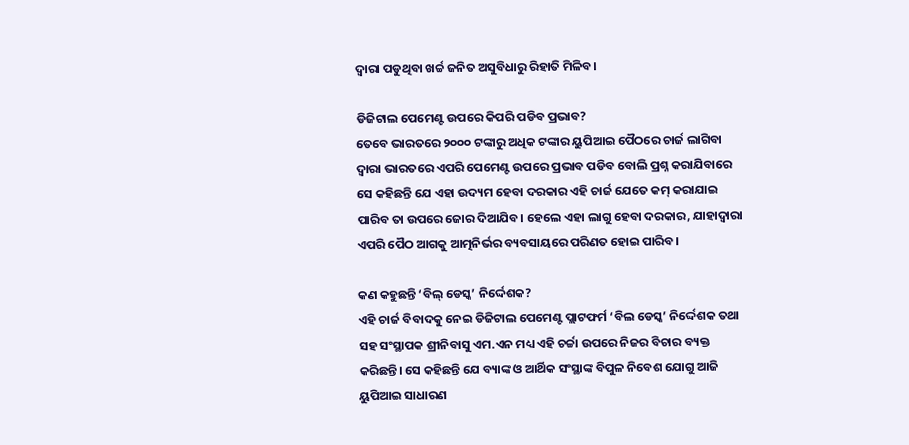ଦ୍ୱାରା ପଡୁଥିବା ଖର୍ଚ୍ଚ ଜନିତ ଅସୁବିଧାରୁ ରିହାତି ମିଳିବ।

ଡିଜିଟାଲ ପେମେଣ୍ଟ ଉପରେ କିପରି ପଡିବ ପ୍ରଭାବ?
ତେବେ ଭାରତରେ ୨୦୦୦ ଟଙ୍କାରୁ ଅଧିକ ଟଙ୍କାର ୟୁପିଆଇ ପୈଠରେ ଚାର୍ଜ ଲାଗିବା ଦ୍ୱାରା ଭାରତରେ ଏପରି ପେମେଣ୍ଟ ଉପରେ ପ୍ରଭାବ ପଡିବ ବୋଲି ପ୍ରଶ୍ନ କରାଯିବାରେ ସେ କହିଛନ୍ତି ଯେ ଏହା ଉଦ୍ୟମ ହେବା ଦରକାର ଏହି ଚାର୍ଜ ଯେତେ କମ୍ କରାଯାଇ ପାରିବ ତା ଉପରେ ଜୋର ଦିଆଯିବ। ହେଲେ ଏହା ଲାଗୁ ହେବା ଦରକାର, ଯାହାଦ୍ୱାରା ଏପରି ପୈଠ ଆଗକୁ ଆତ୍ମନିର୍ଭର ବ୍ୟବସାୟରେ ପରିଣତ ହୋଇ ପାରିବ।

କଣ କହୁଛନ୍ତି ‘ବିଲ୍ ଡେସ୍କ’ ନିର୍ଦ୍ଦେଶକ?
ଏହି ଚାର୍ଜ ବିବାଦକୁ ନେଇ ଡିଜିଟାଲ ପେମେଣ୍ଟ ପ୍ଲାଟଫର୍ମ ‘ବିଲ ଡେସ୍କ’ ନିର୍ଦ୍ଦେଶକ ତଥା ସହ ସଂସ୍ଥାପକ ଶ୍ରୀନିବାସୁ ଏମ.ଏନ ମଧ୍ୟ ଏହି ଚର୍ଚ୍ଚା ଉପରେ ନିଜର ବିଚାର ବ୍ୟକ୍ତ କରିଛନ୍ତି। ସେ କହିଛନ୍ତି ଯେ ବ୍ୟାଙ୍କ ଓ ଆର୍ଥିକ ସଂସ୍ଥାଙ୍କ ବିପୁଳ ନିବେଶ ଯୋଗୁ ଆଜି ୟୁପିଆଇ ସାଧାରଣ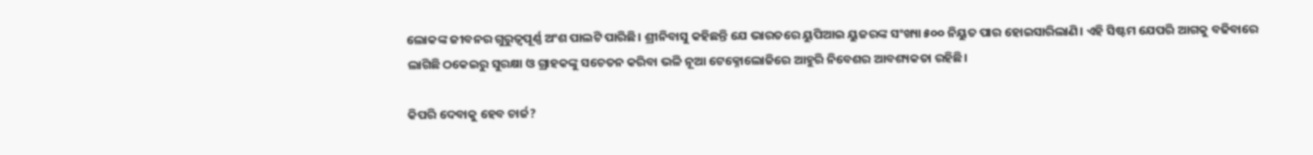ଲୋକଙ୍କ ଜୀବନର ଗୁରୁତ୍ୱପୂର୍ଣ୍ଣ ଅଂଶ ପାଲଟି ପାରିଛି। ଶ୍ରୀନିବାସୁ କହିଛନ୍ତି ଯେ ଭାରତରେ ୟୁପିଆଇ ୟୁଜରଙ୍କ ସଂଖ୍ୟା ୫୦୦ ନିୟୁତ ପାର ହୋଇସାରିଲାଣି। ଏହି ସିଷ୍ଟମ ଯେପରି ଆଗକୁ ବଢିବାରେ ଲାଗିଛି ଠକେଇରୁ ସୁରକ୍ଷା ଓ ଗ୍ରାହକଙ୍କୁ ସଚେତନ କରିବା ଭଳି ନୂଆ ଟେକ୍ନୋଲୋଜିରେ ଆହୁରି ନିବେଶର ଆବଶ୍ୟକତା ରହିଛି।

କିପରି ଦେବାକୁ ହେବ ଚାର୍ଜ?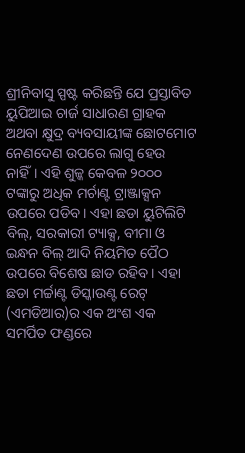ଶ୍ରୀନିବାସୁ ସ୍ପଷ୍ଟ କରିଛନ୍ତି ଯେ ପ୍ରସ୍ତାବିତ ୟୁପିଆଇ ଚାର୍ଜ ସାଧାରଣ ଗ୍ରାହକ ଅଥବା କ୍ଷୁଦ୍ର ବ୍ୟବସାୟୀଙ୍କ ଛୋଟମୋଟ ନେଣଦେଣ ଉପରେ ଲାଗୁ ହେଉ ନାହିଁ। ଏହି ଶୁଳ୍କ କେବଳ ୨୦୦୦ ଟଙ୍କାରୁ ଅଧିକ ମର୍ଚାଣ୍ଟ ଟ୍ରାଞ୍ଜାକ୍ସନ ଉପରେ ପଡିବ। ଏହା ଛଡା ୟୁଟିଲିଟି ବିଲ୍, ସରକାରୀ ଟ୍ୟାକ୍ସ, ବୀମା ଓ ଇନ୍ଧନ ବିଲ୍ ଆଦି ନିୟମିତ ପୈଠ ଉପରେ ବିଶେଷ ଛାଡ ରହିବ। ଏହା ଛଡା ମର୍ଚ୍ଚାଣ୍ଟ ଡିସ୍କାଉଣ୍ଟ ରେଟ୍ (ଏମଡିଆର)ର ଏକ ଅଂଶ ଏକ ସମର୍ପିତ ଫଣ୍ଡରେ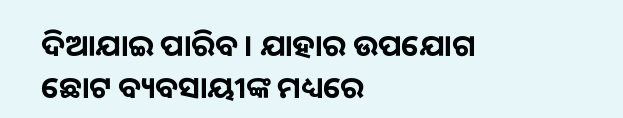ଦିଆଯାଇ ପାରିବ। ଯାହାର ଉପଯୋଗ ଛୋଟ ବ୍ୟବସାୟୀଙ୍କ ମଧ୍ୟରେ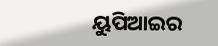ୟୁପିଆଇର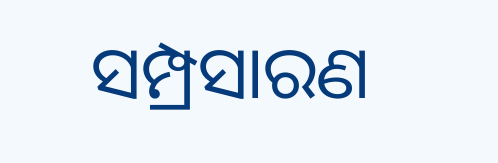ସମ୍ପ୍ରସାରଣ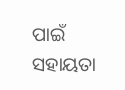ପାଇଁ ସହାୟତା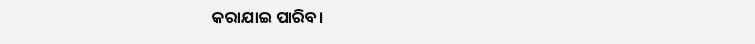କରାଯାଇ ପାରିବ।